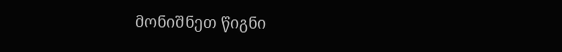მონიშნეთ წიგნი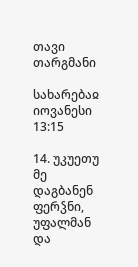თავი
თარგმანი

სახარებაჲ იოვანესი 13:15

14. უკუეთუ მე დაგბანენ ფერჴნი, უფალმან და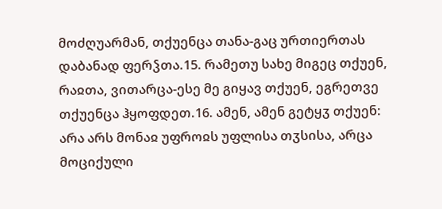მოძღუარმან, თქუენცა თანა-გაც ურთიერთას დაბანად ფერჴთა.15. რამეთუ სახე მიგეც თქუენ, რაჲთა, ვითარცა-ესე მე გიყავ თქუენ, ეგრეთვე თქუენცა ჰყოფდეთ.16. ამენ, ამენ გეტყჳ თქუენ: არა არს მონაჲ უფროჲს უფლისა თჳსისა, არცა მოციქული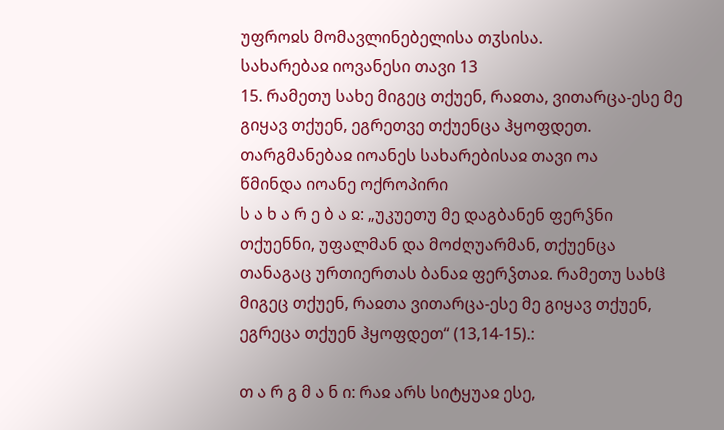უფროჲს მომავლინებელისა თჳსისა.
სახარებაჲ იოვანესი თავი 13
15. რამეთუ სახე მიგეც თქუენ, რაჲთა, ვითარცა-ესე მე გიყავ თქუენ, ეგრეთვე თქუენცა ჰყოფდეთ.
თარგმანებაჲ იოანეს სახარებისაჲ თავი ოა
წმინდა იოანე ოქროპირი
ს ა ხ ა რ ე ბ ა ჲ: „უკუეთუ მე დაგბანენ ფერჴნი თქუენნი, უფალმან და მოძღუარმან, თქუენცა თანაგაც ურთიერთას ბანაჲ ფერჴთაჲ. რამეთუ სახჱ მიგეც თქუენ, რაჲთა ვითარცა-ესე მე გიყავ თქუენ, ეგრეცა თქუენ ჰყოფდეთ“ (13,14-15).:

თ ა რ გ მ ა ნ ი: რაჲ არს სიტყუაჲ ესე,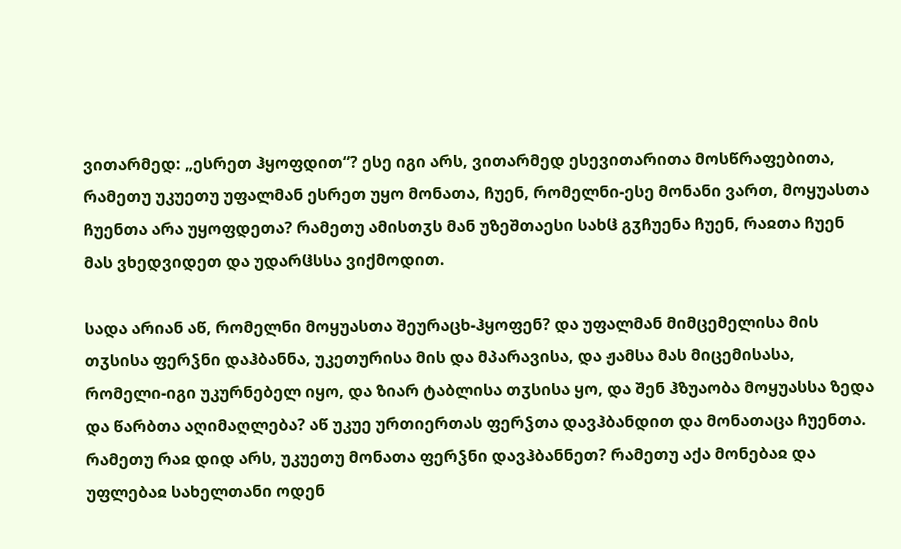ვითარმედ: „ესრეთ ჰყოფდით“? ესე იგი არს, ვითარმედ ესევითარითა მოსწრაფებითა, რამეთუ უკუეთუ უფალმან ესრეთ უყო მონათა, ჩუენ, რომელნი-ესე მონანი ვართ, მოყუასთა ჩუენთა არა უყოფდეთა? რამეთუ ამისთჳს მან უზეშთაესი სახჱ გჳჩუენა ჩუენ, რაჲთა ჩუენ მას ვხედვიდეთ და უდარჱსსა ვიქმოდით.

სადა არიან აწ, რომელნი მოყუასთა შეურაცხ-ჰყოფენ? და უფალმან მიმცემელისა მის თჳსისა ფერჴნი დაჰბანნა, უკეთურისა მის და მპარავისა, და ჟამსა მას მიცემისასა, რომელი-იგი უკურნებელ იყო, და ზიარ ტაბლისა თჳსისა ყო, და შენ ჰზუაობა მოყუასსა ზედა და წარბთა აღიმაღლება? აწ უკუე ურთიერთას ფერჴთა დავჰბანდით და მონათაცა ჩუენთა. რამეთუ რაჲ დიდ არს, უკუეთუ მონათა ფერჴნი დავჰბანნეთ? რამეთუ აქა მონებაჲ და უფლებაჲ სახელთანი ოდენ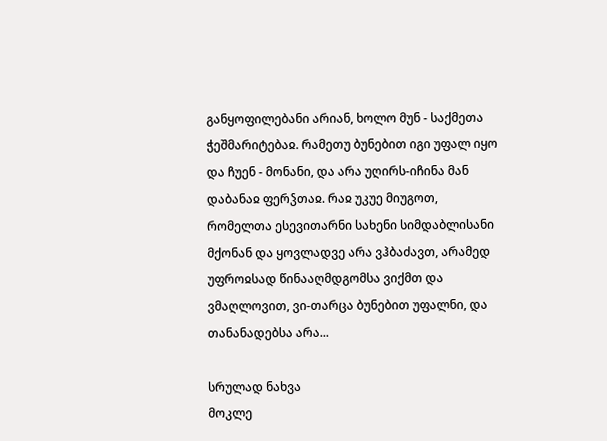განყოფილებანი არიან, ხოლო მუნ - საქმეთა ჭეშმარიტებაჲ. რამეთუ ბუნებით იგი უფალ იყო და ჩუენ - მონანი, და არა უღირს-იჩინა მან დაბანაჲ ფერჴთაჲ. რაჲ უკუე მიუგოთ, რომელთა ესევითარნი სახენი სიმდაბლისანი მქონან და ყოვლადვე არა ვჰბაძავთ, არამედ უფროჲსად წინააღმდგომსა ვიქმთ და ვმაღლოვით, ვი-თარცა ბუნებით უფალნი, და თანანადებსა არა...

სრულად ნახვა
მოკლე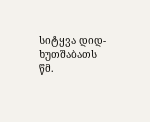სიტყვა დიდ-ხუთშაბათს
წმ.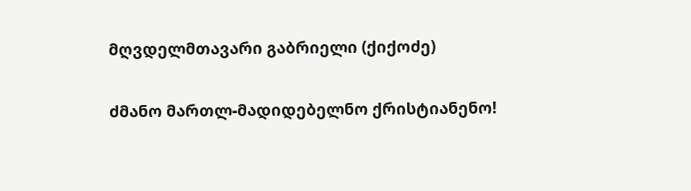მღვდელმთავარი გაბრიელი (ქიქოძე)

ძმანო მართლ-მადიდებელნო ქრისტიანენო!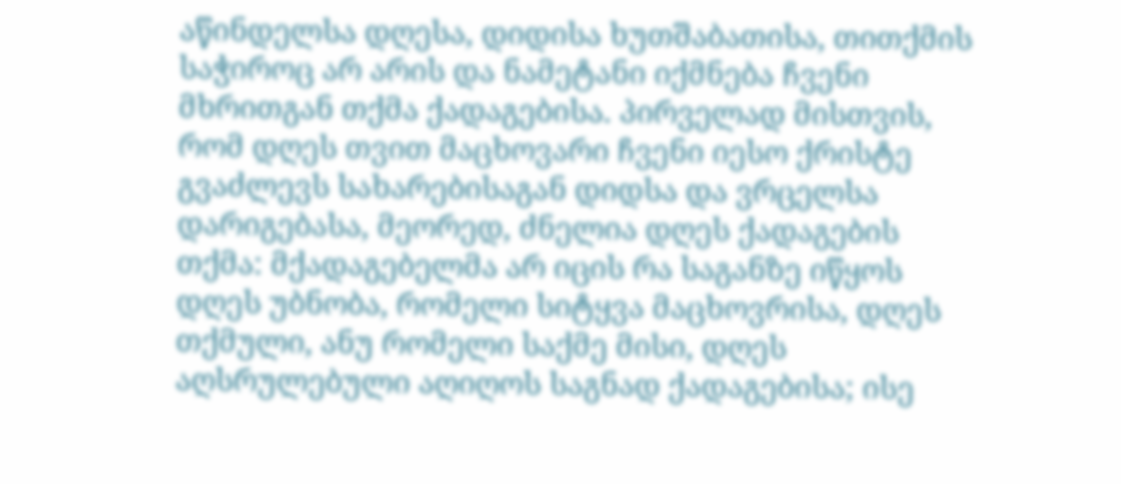აწინდელსა დღესა, დიდისა ხუთშაბათისა, თითქმის საჭიროც არ არის და ნამეტანი იქმნება ჩვენი მხრითგან თქმა ქადაგებისა. პირველად მისთვის, რომ დღეს თვით მაცხოვარი ჩვენი იესო ქრისტე გვაძლევს სახარებისაგან დიდსა და ვრცელსა დარიგებასა, მეორედ, ძნელია დღეს ქადაგების თქმა: მქადაგებელმა არ იცის რა საგანზე იწყოს დღეს უბნობა, რომელი სიტყვა მაცხოვრისა, დღეს თქმული, ანუ რომელი საქმე მისი, დღეს აღსრულებული აღიღოს საგნად ქადაგებისა; ისე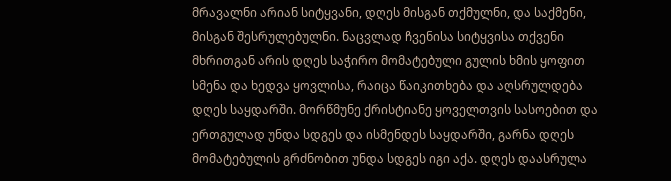მრავალნი არიან სიტყვანი, დღეს მისგან თქმულნი, და საქმენი, მისგან შესრულებულნი. ნაცვლად ჩვენისა სიტყვისა თქვენი მხრითგან არის დღეს საჭირო მომატებული გულის ხმის ყოფით სმენა და ხედვა ყოვლისა, რაიცა წაიკითხება და აღსრულდება დღეს საყდარში. მორწმუნე ქრისტიანე ყოველთვის სასოებით და ერთგულად უნდა სდგეს და ისმენდეს საყდარში, გარნა დღეს მომატებულის გრძნობით უნდა სდგეს იგი აქა. დღეს დაასრულა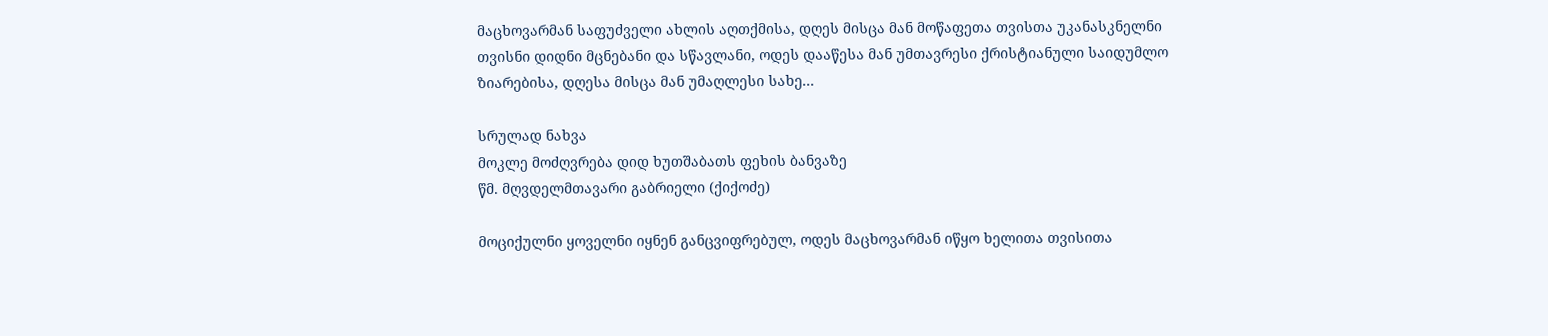მაცხოვარმან საფუძველი ახლის აღთქმისა, დღეს მისცა მან მოწაფეთა თვისთა უკანასკნელნი თვისნი დიდნი მცნებანი და სწავლანი, ოდეს დააწესა მან უმთავრესი ქრისტიანული საიდუმლო ზიარებისა, დღესა მისცა მან უმაღლესი სახე...

სრულად ნახვა
მოკლე მოძღვრება დიდ ხუთშაბათს ფეხის ბანვაზე
წმ. მღვდელმთავარი გაბრიელი (ქიქოძე)

მოციქულნი ყოველნი იყნენ განცვიფრებულ, ოდეს მაცხოვარმან იწყო ხელითა თვისითა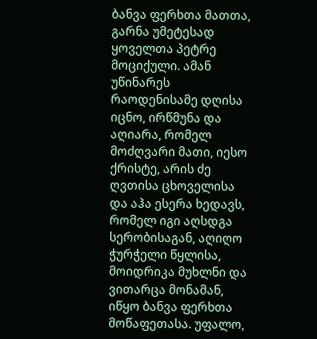ბანვა ფერხთა მათთა, გარნა უმეტესად ყოველთა პეტრე მოციქული. ამან უწინარეს რაოდენისამე დღისა იცნო, ირწმუნა და აღიარა, რომელ მოძღვარი მათი, იესო ქრისტე, არის ძე ღვთისა ცხოველისა და აჰა ესერა ხედავს, რომელ იგი აღსდგა სერობისაგან, აღიღო ჭურჭელი წყლისა, მოიდრიკა მუხლნი და ვითარცა მონამან, იწყო ბანვა ფერხთა მოწაფეთასა. უფალო,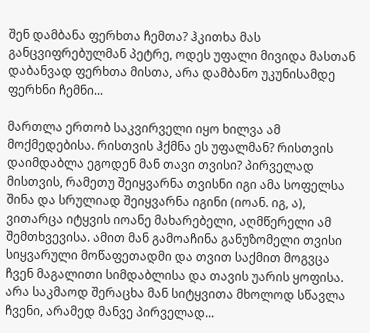შენ დამბანა ფერხთა ჩემთა? ჰკითხა მას განცვიფრებულმან პეტრე, ოდეს უფალი მივიდა მასთან დაბანვად ფერხთა მისთა, არა დამბანო უკუნისამდე ფერხნი ჩემნი...

მართლა ერთობ საკვირველი იყო ხილვა ამ მოქმედებისა. რისთვის ჰქმნა ეს უფალმან? რისთვის დაიმდაბლა ეგოდენ მან თავი თვისი? პირველად მისთვის, რამეთუ შეიყვარნა თვისნი იგი ამა სოფელსა შინა და სრულიად შეიყვარნა იგინი (იოან. იგ, ა), ვითარცა იტყვის იოანე მახარებელი, აღმწერელი ამ შემთხვევისა. ამით მან გამოაჩინა განუზომელი თვისი სიყვარული მოწაფეთადმი და თვით საქმით მოგვცა ჩვენ მაგალითი სიმდაბლისა და თავის უარის ყოფისა. არა საკმაოდ შერაცხა მან სიტყვითა მხოლოდ სწავლა ჩვენი, არამედ მანვე პირველად...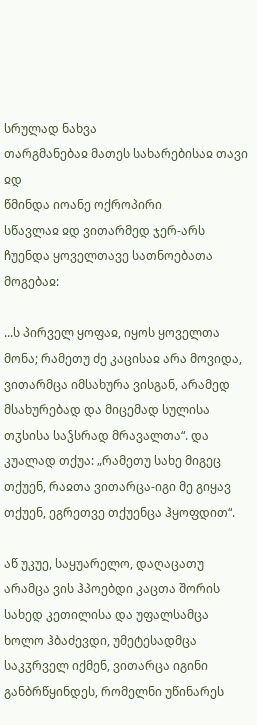სრულად ნახვა
თარგმანებაჲ მათეს სახარებისაჲ თავი ჲდ
წმინდა იოანე ოქროპირი
სწავლაჲ ჲდ ვითარმედ ჯერ-არს ჩუენდა ყოველთავე სათნოებათა მოგებაჲ:

...ს პირველ ყოფაჲ, იყოს ყოველთა მონა; რამეთუ ძე კაცისაჲ არა მოვიდა, ვითარმცა იმსახურა ვისგან, არამედ მსახურებად და მიცემად სულისა თჳსისა საჴსრად მრავალთა“. და კუალად თქუა: „რამეთუ სახე მიგეც თქუენ, რაჲთა ვითარცა-იგი მე გიყავ თქუენ, ეგრეთვე თქუენცა ჰყოფდით“.

აწ უკუე, საყუარელო, დაღაცათუ არამცა ვის ჰპოებდი კაცთა შორის სახედ კეთილისა და უფალსამცა ხოლო ჰბაძევდი, უმეტესადმცა საკჳრველ იქმენ, ვითარცა იგინი განბრწყინდეს, რომელნი უწინარეს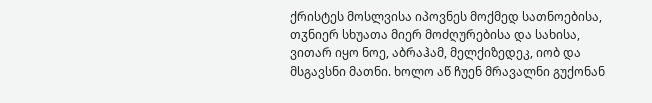ქრისტეს მოსლვისა იპოვნეს მოქმედ სათნოებისა, თჳნიერ სხუათა მიერ მოძღურებისა და სახისა, ვითარ იყო ნოე, აბრაჰამ, მელქიზედეკ, იობ და მსგავსნი მათნი. ხოლო აწ ჩუენ მრავალნი გუქონან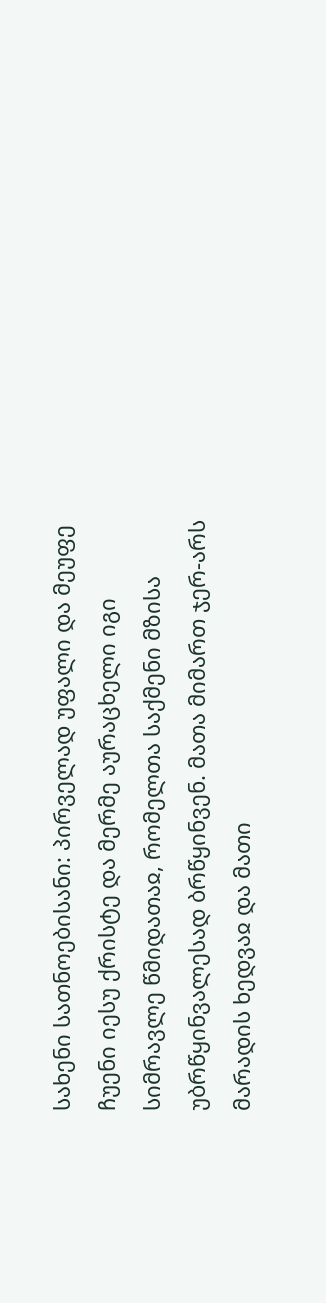სახენი სათნოებისანი: პირველად უფალი და მეუფე ჩუენი იესუ ქრისტე და მერმე აურაცხელი იგი სიმრავლე წმიდათაჲ, რომელთა საქმენი მზისა უბრწყინვალესად ბრწყინვენ. მათა მიმართ ჯერ-არს მარადის ხედვაჲ და მათი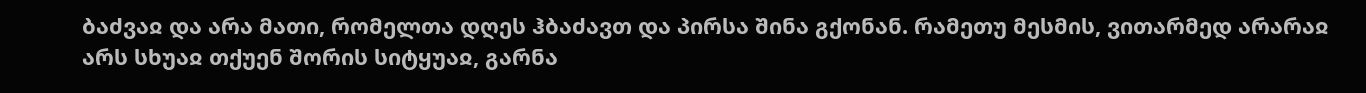ბაძვაჲ და არა მათი, რომელთა დღეს ჰბაძავთ და პირსა შინა გქონან. რამეთუ მესმის, ვითარმედ არარაჲ არს სხუაჲ თქუენ შორის სიტყუაჲ, გარნა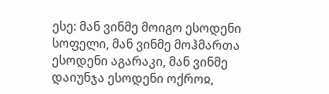ესე: მან ვინმე მოიგო ესოდენი სოფელი, მან ვინმე მოჰმართა ესოდენი აგარაკი, მან ვინმე დაიუნჯა ესოდენი ოქროჲ,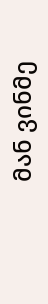მან ვინმე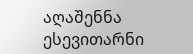აღაშენნა ესევითარნი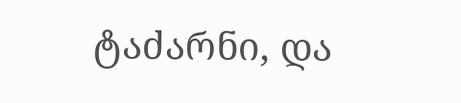ტაძარნი, და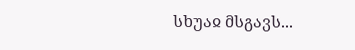სხუაჲ მსგავს...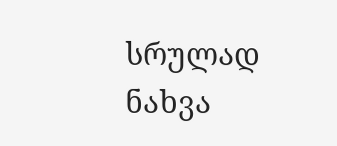სრულად ნახვა